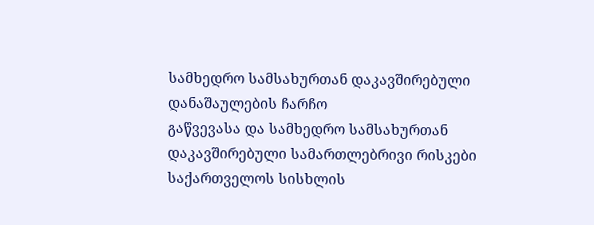სამხედრო სამსახურთან დაკავშირებული დანაშაულების ჩარჩო
გაწვევასა და სამხედრო სამსახურთან დაკავშირებული სამართლებრივი რისკები საქართველოს სისხლის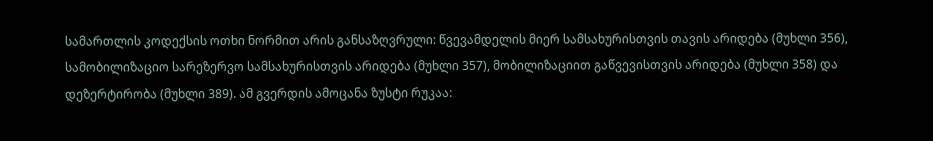სამართლის კოდექსის ოთხი ნორმით არის განსაზღვრული: წვევამდელის მიერ სამსახურისთვის თავის არიდება (მუხლი 356), სამობილიზაციო სარეზერვო სამსახურისთვის არიდება (მუხლი 357), მობილიზაციით გაწვევისთვის არიდება (მუხლი 358) და დეზერტირობა (მუხლი 389). ამ გვერდის ამოცანა ზუსტი რუკაა: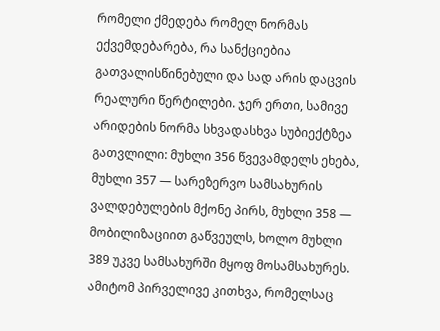რომელი ქმედება რომელ ნორმას ექვემდებარება, რა სანქციებია გათვალისწინებული და სად არის დაცვის რეალური წერტილები. ჯერ ერთი, სამივე არიდების ნორმა სხვადასხვა სუბიექტზეა გათვლილი: მუხლი 356 წვევამდელს ეხება, მუხლი 357 — სარეზერვო სამსახურის ვალდებულების მქონე პირს, მუხლი 358 — მობილიზაციით გაწვეულს, ხოლო მუხლი 389 უკვე სამსახურში მყოფ მოსამსახურეს. ამიტომ პირველივე კითხვა, რომელსაც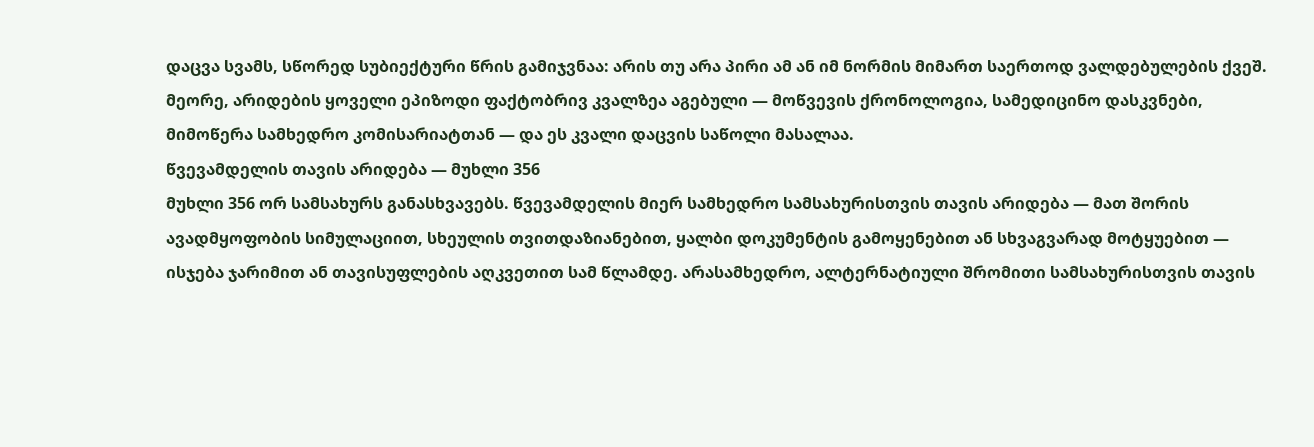დაცვა სვამს, სწორედ სუბიექტური წრის გამიჯვნაა: არის თუ არა პირი ამ ან იმ ნორმის მიმართ საერთოდ ვალდებულების ქვეშ. მეორე, არიდების ყოველი ეპიზოდი ფაქტობრივ კვალზეა აგებული — მოწვევის ქრონოლოგია, სამედიცინო დასკვნები, მიმოწერა სამხედრო კომისარიატთან — და ეს კვალი დაცვის საწოლი მასალაა.
წვევამდელის თავის არიდება — მუხლი 356
მუხლი 356 ორ სამსახურს განასხვავებს. წვევამდელის მიერ სამხედრო სამსახურისთვის თავის არიდება — მათ შორის ავადმყოფობის სიმულაციით, სხეულის თვითდაზიანებით, ყალბი დოკუმენტის გამოყენებით ან სხვაგვარად მოტყუებით — ისჯება ჯარიმით ან თავისუფლების აღკვეთით სამ წლამდე. არასამხედრო, ალტერნატიული შრომითი სამსახურისთვის თავის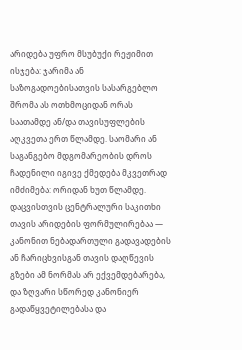არიდება უფრო მსუბუქი რეჟიმით ისჯება: ჯარიმა ან საზოგადოებისათვის სასარგებლო შრომა ას ოთხმოციდან ორას საათამდე ან/და თავისუფლების აღკვეთა ერთ წლამდე. საომარი ან საგანგებო მდგომარეობის დროს ჩადენილი იგივე ქმედება მკვეთრად იმძიმება: ორიდან ხუთ წლამდე. დაცვისთვის ცენტრალური საკითხი თავის არიდების ფორმულირებაა — კანონით ნებადართული გადავადების ან ჩარიცხვისგან თავის დაღწევის გზები ამ ნორმას არ ექვემდებარება, და ზღვარი სწორედ კანონიერ გადაწყვეტილებასა და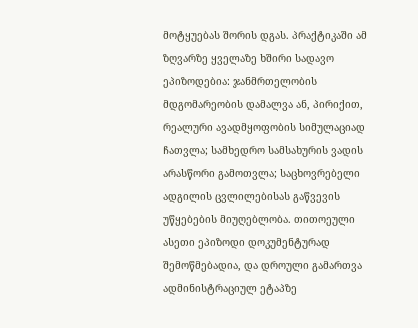მოტყუებას შორის დგას. პრაქტიკაში ამ ზღვარზე ყველაზე ხშირი სადავო ეპიზოდებია: ჯანმრთელობის მდგომარეობის დამალვა ან, პირიქით, რეალური ავადმყოფობის სიმულაციად ჩათვლა; სამხედრო სამსახურის ვადის არასწორი გამოთვლა; საცხოვრებელი ადგილის ცვლილებისას გაწვევის უწყებების მიუღებლობა. თითოეული ასეთი ეპიზოდი დოკუმენტურად შემოწმებადია, და დროული გამართვა ადმინისტრაციულ ეტაპზე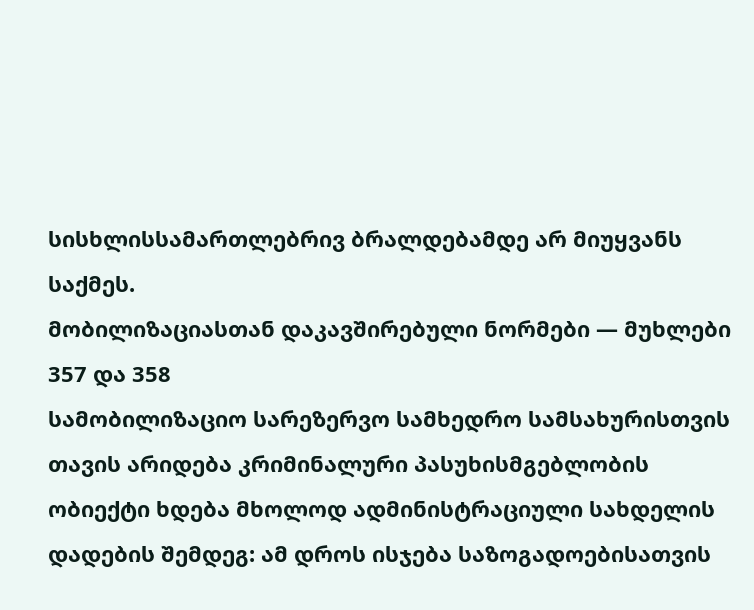სისხლისსამართლებრივ ბრალდებამდე არ მიუყვანს საქმეს.
მობილიზაციასთან დაკავშირებული ნორმები — მუხლები 357 და 358
სამობილიზაციო სარეზერვო სამხედრო სამსახურისთვის თავის არიდება კრიმინალური პასუხისმგებლობის ობიექტი ხდება მხოლოდ ადმინისტრაციული სახდელის დადების შემდეგ: ამ დროს ისჯება საზოგადოებისათვის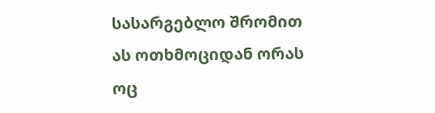სასარგებლო შრომით ას ოთხმოციდან ორას ოც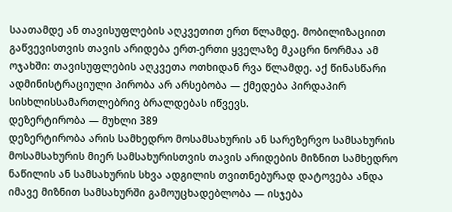საათამდე ან თავისუფლების აღკვეთით ერთ წლამდე. მობილიზაციით გაწვევისთვის თავის არიდება ერთ-ერთი ყველაზე მკაცრი ნორმაა ამ ოჯახში: თავისუფლების აღკვეთა ოთხიდან რვა წლამდე. აქ წინასწარი ადმინისტრაციული პირობა არ არსებობა — ქმედება პირდაპირ სისხლისსამართლებრივ ბრალდებას იწვევს.
დეზერტირობა — მუხლი 389
დეზერტირობა არის სამხედრო მოსამსახურის ან სარეზერვო სამსახურის მოსამსახურის მიერ სამსახურისთვის თავის არიდების მიზნით სამხედრო ნაწილის ან სამსახურის სხვა ადგილის თვითნებურად დატოვება ანდა იმავე მიზნით სამსახურში გამოუცხადებლობა — ისჯება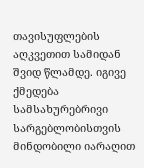თავისუფლების აღკვეთით სამიდან შვიდ წლამდე. იგივე ქმედება სამსახურებრივი სარგებლობისთვის მინდობილი იარაღით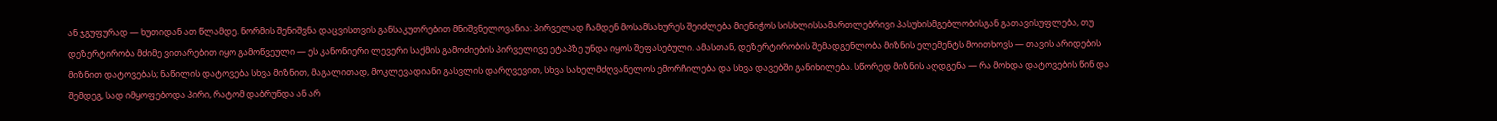ან ჯგუფურად — ხუთიდან ათ წლამდე. ნორმის შენიშვნა დაცვისთვის განსაკუთრებით მნიშვნელოვანია: პირველად ჩამდენ მოსამსახურეს შეიძლება მიენიჭოს სისხლისსამართლებრივი პასუხისმგებლობისგან გათავისუფლება, თუ დეზერტირობა მძიმე ვითარებით იყო გამოწვეული — ეს კანონიერი ლევერი საქმის გამოძიების პირველივე ეტაპზე უნდა იყოს შეფასებული. ამასთან, დეზერტირობის შემადგენლობა მიზნის ელემენტს მოითხოვს — თავის არიდების მიზნით დატოვებას; ნაწილის დატოვება სხვა მიზნით, მაგალითად, მოკლევადიანი გასვლის დარღვევით, სხვა სახელმძღვანელოს ემორჩილება და სხვა დავებში განიხილება. სწორედ მიზნის აღდგენა — რა მოხდა დატოვების წინ და შემდეგ, სად იმყოფებოდა პირი, რატომ დაბრუნდა ან არ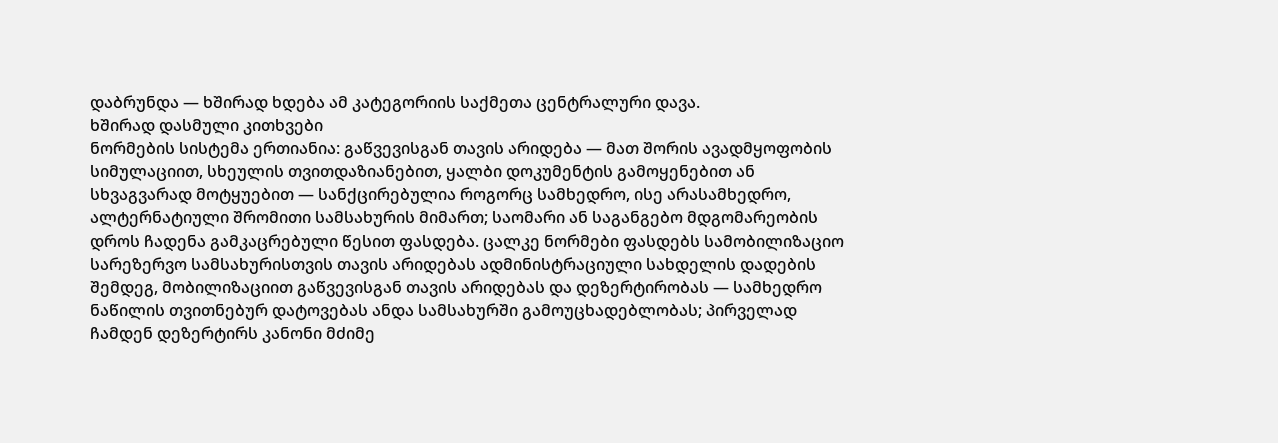დაბრუნდა — ხშირად ხდება ამ კატეგორიის საქმეთა ცენტრალური დავა.
ხშირად დასმული კითხვები
ნორმების სისტემა ერთიანია: გაწვევისგან თავის არიდება — მათ შორის ავადმყოფობის სიმულაციით, სხეულის თვითდაზიანებით, ყალბი დოკუმენტის გამოყენებით ან სხვაგვარად მოტყუებით — სანქცირებულია როგორც სამხედრო, ისე არასამხედრო, ალტერნატიული შრომითი სამსახურის მიმართ; საომარი ან საგანგებო მდგომარეობის დროს ჩადენა გამკაცრებული წესით ფასდება. ცალკე ნორმები ფასდებს სამობილიზაციო სარეზერვო სამსახურისთვის თავის არიდებას ადმინისტრაციული სახდელის დადების შემდეგ, მობილიზაციით გაწვევისგან თავის არიდებას და დეზერტირობას — სამხედრო ნაწილის თვითნებურ დატოვებას ანდა სამსახურში გამოუცხადებლობას; პირველად ჩამდენ დეზერტირს კანონი მძიმე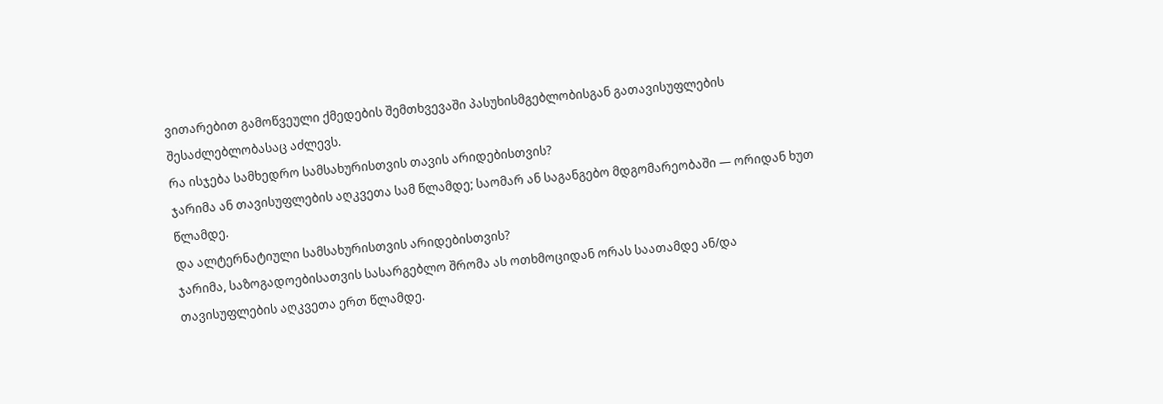ვითარებით გამოწვეული ქმედების შემთხვევაში პასუხისმგებლობისგან გათავისუფლების შესაძლებლობასაც აძლევს.
რა ისჯება სამხედრო სამსახურისთვის თავის არიდებისთვის?
ჯარიმა ან თავისუფლების აღკვეთა სამ წლამდე; საომარ ან საგანგებო მდგომარეობაში — ორიდან ხუთ წლამდე.
და ალტერნატიული სამსახურისთვის არიდებისთვის?
ჯარიმა, საზოგადოებისათვის სასარგებლო შრომა ას ოთხმოციდან ორას საათამდე ან/და თავისუფლების აღკვეთა ერთ წლამდე.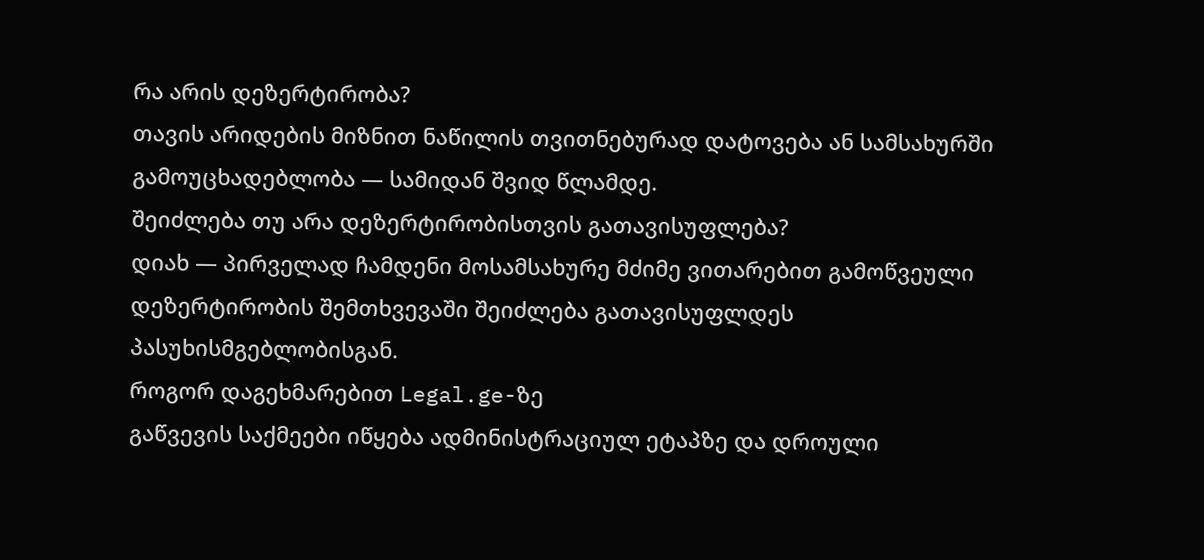რა არის დეზერტირობა?
თავის არიდების მიზნით ნაწილის თვითნებურად დატოვება ან სამსახურში გამოუცხადებლობა — სამიდან შვიდ წლამდე.
შეიძლება თუ არა დეზერტირობისთვის გათავისუფლება?
დიახ — პირველად ჩამდენი მოსამსახურე მძიმე ვითარებით გამოწვეული დეზერტირობის შემთხვევაში შეიძლება გათავისუფლდეს პასუხისმგებლობისგან.
როგორ დაგეხმარებით Legal.ge-ზე
გაწვევის საქმეები იწყება ადმინისტრაციულ ეტაპზე და დროული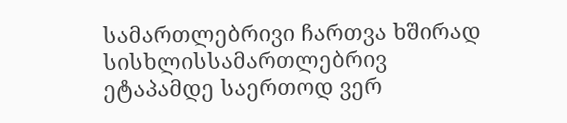სამართლებრივი ჩართვა ხშირად სისხლისსამართლებრივ ეტაპამდე საერთოდ ვერ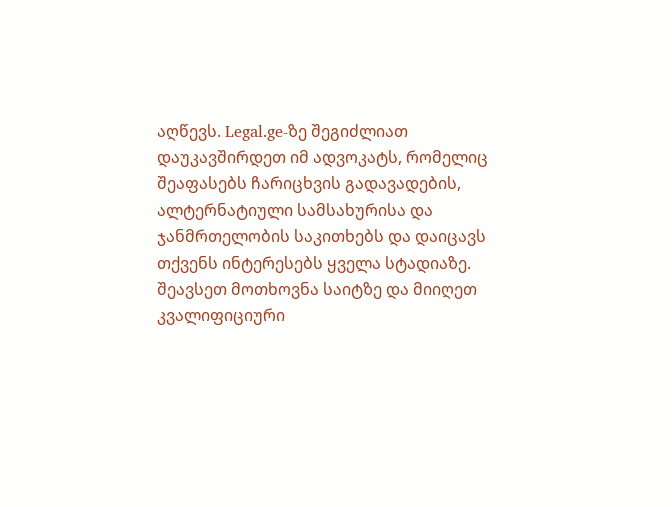აღწევს. Legal.ge-ზე შეგიძლიათ დაუკავშირდეთ იმ ადვოკატს, რომელიც შეაფასებს ჩარიცხვის გადავადების, ალტერნატიული სამსახურისა და ჯანმრთელობის საკითხებს და დაიცავს თქვენს ინტერესებს ყველა სტადიაზე. შეავსეთ მოთხოვნა საიტზე და მიიღეთ კვალიფიციური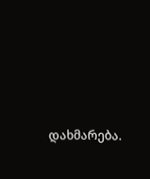დახმარება.